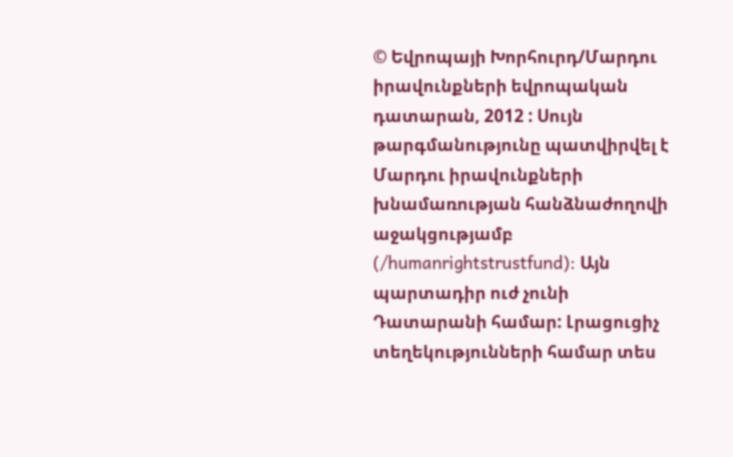© Եվրոպայի Խորհուրդ/Մարդու իրավունքների եվրոպական դատարան, 2012 : Սույն թարգմանությունը պատվիրվել է Մարդու իրավունքների խնամառության հանձնաժողովի աջակցությամբ (/humanrightstrustfund): Այն պարտադիր ուժ չունի Դատարանի համար: Լրացուցիչ տեղեկությունների համար տես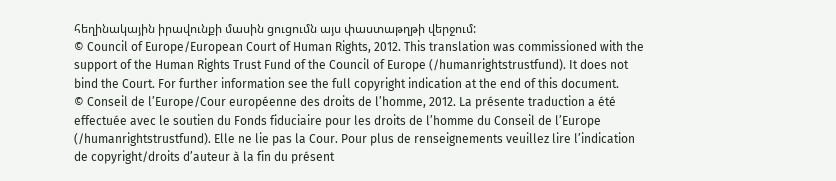հեղինակային իրավունքի մասին ցուցումն այս փաստաթղթի վերջում:
© Council of Europe/European Court of Human Rights, 2012. This translation was commissioned with the support of the Human Rights Trust Fund of the Council of Europe (/humanrightstrustfund). It does not bind the Court. For further information see the full copyright indication at the end of this document.
© Conseil de l’Europe/Cour européenne des droits de l’homme, 2012. La présente traduction a été effectuée avec le soutien du Fonds fiduciaire pour les droits de l’homme du Conseil de l’Europe (/humanrightstrustfund). Elle ne lie pas la Cour. Pour plus de renseignements veuillez lire l’indication de copyright/droits d’auteur à la fin du présent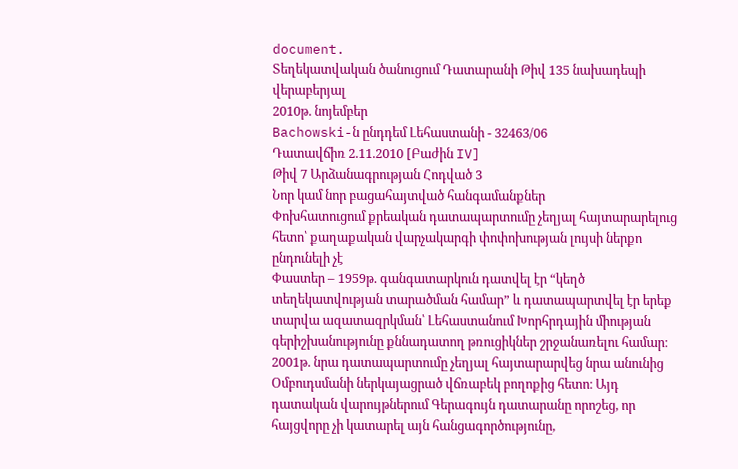document.
Տեղեկատվական ծանուցում Դատարանի Թիվ 135 նախադեպի վերաբերյալ
2010թ. նոյեմբեր
Bachowski-ն ընդդեմ Լեհաստանի - 32463/06
Դատավճիռ 2.11.2010 [Բաժին IV]
Թիվ 7 Արձանագրության Հոդված 3
Նոր կամ նոր բացահայտված հանգամանքներ
Փոխհատուցում քրեական դատապարտումը չեղյալ հայտարարելուց հետո՝ քաղաքական վարչակարգի փոփոխության լույսի ներքո ընդունելի չէ
Փաստեր – 1959թ. գանգատարկուն դատվել էր “կեղծ տեղեկատվության տարածման համար” և դատապարտվել էր երեք տարվա ազատազրկման՝ Լեհաստանում Խորհրդային միության գերիշխանությունը քննադատող թռուցիկներ շրջանառելու համար։ 2001թ. նրա դատապարտումը չեղյալ հայտարարվեց նրա անունից Օմբուդսմանի ներկայացրած վճռաբեկ բողոքից հետո։ Այդ դատական վարույթներում Գերագույն դատարանը որոշեց, որ հայցվորը չի կատարել այն հանցագործությունը,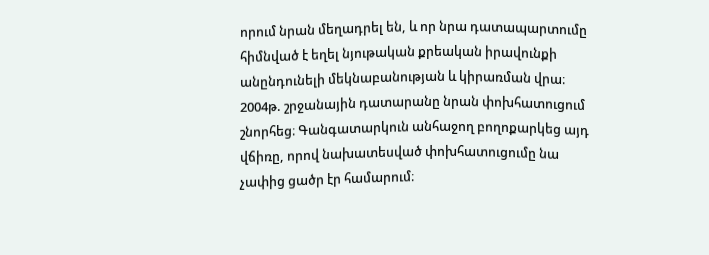որում նրան մեղադրել են, և որ նրա դատապարտումը հիմնված է եղել նյութական քրեական իրավունքի անընդունելի մեկնաբանության և կիրառման վրա։ 2004թ. շրջանային դատարանը նրան փոխհատուցում շնորհեց։ Գանգատարկուն անհաջող բողոքարկեց այդ վճիռը, որով նախատեսված փոխհատուցումը նա չափից ցածր էր համարում։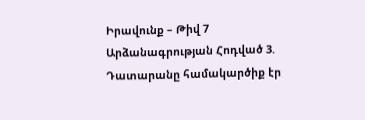Իրավունք – Թիվ 7 Արձանագրության Հոդված 3. Դատարանը համակարծիք էր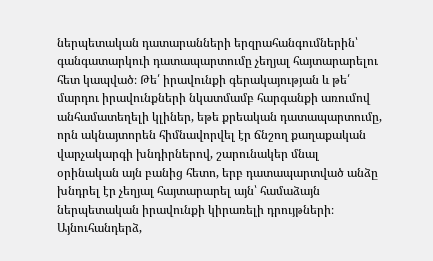ներպետական դատարանների երզրահանգումներին՝ գանգատարկուի դատապարտումը չեղյալ հայտարարելու հետ կապված։ Թե՛ իրավունքի գերակայության և թե՛ մարդու իրավունքների նկատմամբ հարգանքի առումով անհամատեղելի կլիներ, եթե քրեական դատապարտումը, որն ակնայտորեն հիմնավորվել էր ճնշող քաղաքական վարչակարգի խնդիրներով, շարունակեր մնալ օրինական այն բանից հետո, երբ դատապարտված անձը խնդրել էր չեղյալ հայտարարել այն՝ համաձայն ներպետական իրավունքի կիրառելի դրույթների։ Այնուհանդերձ,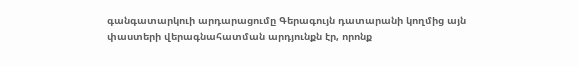գանգատարկուի արդարացումը Գերագույն դատարանի կողմից այն փաստերի վերագնահատման արդյունքն էր, որոնք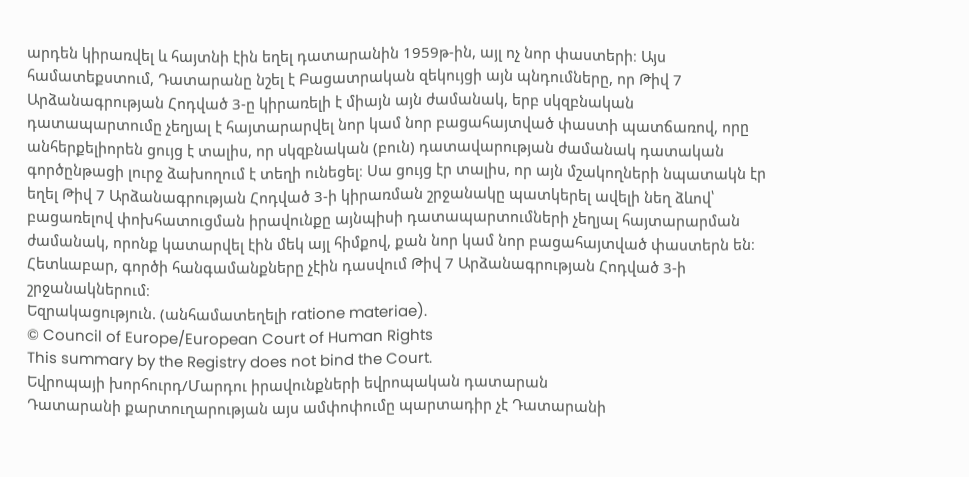արդեն կիրառվել և հայտնի էին եղել դատարանին 1959թ-ին, այլ ոչ նոր փաստերի։ Այս համատեքստում, Դատարանը նշել է Բացատրական զեկույցի այն պնդումները, որ Թիվ 7 Արձանագրության Հոդված 3-ը կիրառելի է միայն այն ժամանակ, երբ սկզբնական դատապարտումը չեղյալ է հայտարարվել նոր կամ նոր բացահայտված փաստի պատճառով, որը անհերքելիորեն ցույց է տալիս, որ սկզբնական (բուն) դատավարության ժամանակ դատական գործընթացի լուրջ ձախողում է տեղի ունեցել։ Սա ցույց էր տալիս, որ այն մշակողների նպատակն էր եղել Թիվ 7 Արձանագրության Հոդված 3-ի կիրառման շրջանակը պատկերել ավելի նեղ ձևով՝ բացառելով փոխհատուցման իրավունքը այնպիսի դատապարտումների չեղյալ հայտարարման ժամանակ, որոնք կատարվել էին մեկ այլ հիմքով, քան նոր կամ նոր բացահայտված փաստերն են։ Հետևաբար, գործի հանգամանքները չէին դասվում Թիվ 7 Արձանագրության Հոդված 3-ի շրջանակներում։
Եզրակացություն. (անհամատեղելի ratione materiae).
© Council of Europe/European Court of Human Rights
This summary by the Registry does not bind the Court.
Եվրոպայի խորհուրդ/Մարդու իրավունքների եվրոպական դատարան
Դատարանի քարտուղարության այս ամփոփումը պարտադիր չէ Դատարանի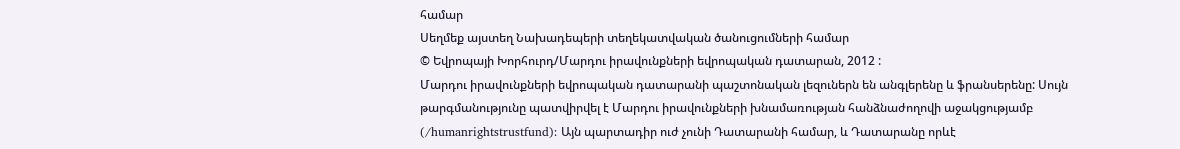համար
Սեղմեք այստեղ Նախադեպերի տեղեկատվական ծանուցումների համար
© Եվրոպայի Խորհուրդ/Մարդու իրավունքների եվրոպական դատարան, 2012 :
Մարդու իրավունքների եվրոպական դատարանի պաշտոնական լեզուներն են անգլերենը և ֆրանսերենը: Սույն թարգմանությունը պատվիրվել է Մարդու իրավունքների խնամառության հանձնաժողովի աջակցությամբ (/humanrightstrustfund): Այն պարտադիր ուժ չունի Դատարանի համար, և Դատարանը որևէ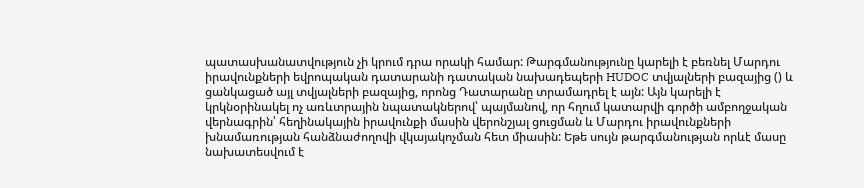պատասխանատվություն չի կրում դրա որակի համար: Թարգմանությունը կարելի է բեռնել Մարդու իրավունքների եվրոպական դատարանի դատական նախադեպերի HUDOC տվյալների բազայից () և ցանկացած այլ տվյալների բազայից, որոնց Դատարանը տրամադրել է այն: Այն կարելի է կրկնօրինակել ոչ առևտրային նպատակներով՝ պայմանով, որ հղում կատարվի գործի ամբողջական վերնագրին՝ հեղինակային իրավունքի մասին վերոնշյալ ցուցման և Մարդու իրավունքների խնամառության հանձնաժողովի վկայակոչման հետ միասին: Եթե սույն թարգմանության որևէ մասը նախատեսվում է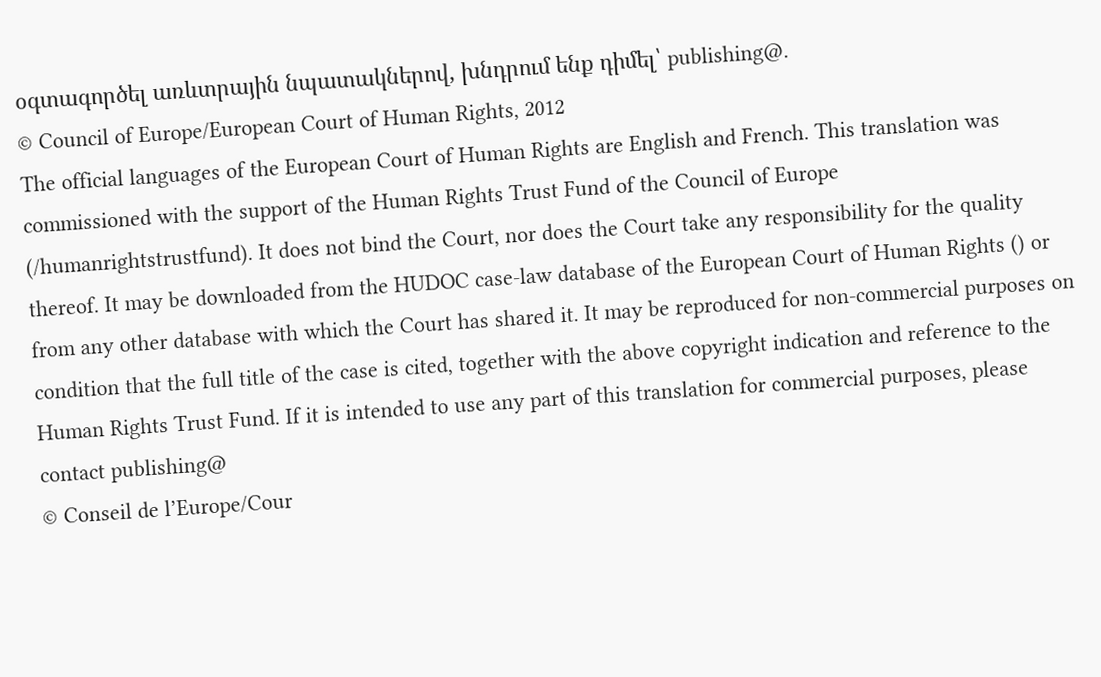օգտագործել առևտրային նպատակներով, խնդրում ենք դիմել՝ publishing@.
© Council of Europe/European Court of Human Rights, 2012
The official languages of the European Court of Human Rights are English and French. This translation was commissioned with the support of the Human Rights Trust Fund of the Council of Europe (/humanrightstrustfund). It does not bind the Court, nor does the Court take any responsibility for the quality thereof. It may be downloaded from the HUDOC case-law database of the European Court of Human Rights () or from any other database with which the Court has shared it. It may be reproduced for non-commercial purposes on condition that the full title of the case is cited, together with the above copyright indication and reference to the Human Rights Trust Fund. If it is intended to use any part of this translation for commercial purposes, please contact publishing@
© Conseil de l’Europe/Cour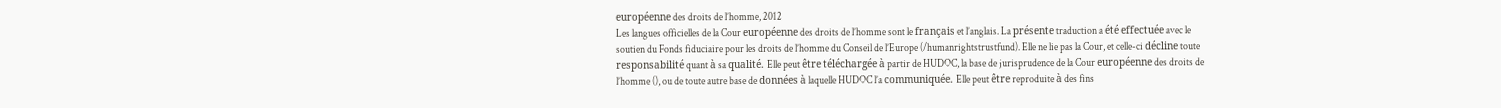européenne des droits de l’homme, 2012
Les langues officielles de la Cour européenne des droits de l’homme sont le français et l’anglais. La présente traduction a été effectuée avec le soutien du Fonds fiduciaire pour les droits de l’homme du Conseil de l’Europe (/humanrightstrustfund). Elle ne lie pas la Cour, et celle-ci décline toute responsabilité quant à sa qualité. Elle peut être téléchargée à partir de HUDOC, la base de jurisprudence de la Cour européenne des droits de l’homme (), ou de toute autre base de données à laquelle HUDOC l’a communiquée. Elle peut être reproduite à des fins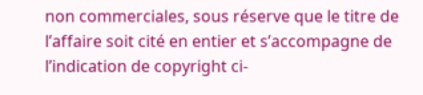non commerciales, sous réserve que le titre de l’affaire soit cité en entier et s’accompagne de l’indication de copyright ci-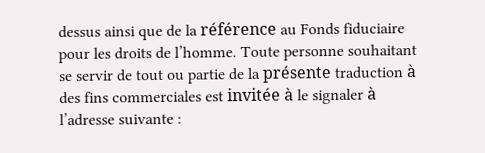dessus ainsi que de la référence au Fonds fiduciaire pour les droits de l’homme. Toute personne souhaitant se servir de tout ou partie de la présente traduction à des fins commerciales est invitée à le signaler à l’adresse suivante :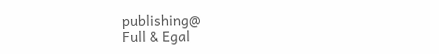publishing@
Full & Egal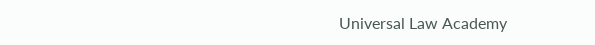Universal Law Academy